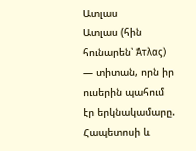Ատլաս
Ատլաս (հին հունարեն՝ Άτλας) — տիտան, որն իր ուսերին պահում էր երկնակամարը. Հապետոսի և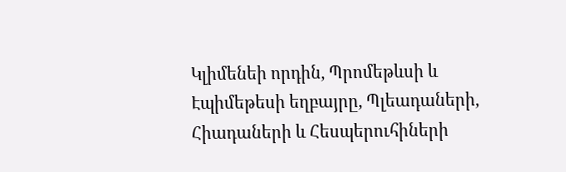Կլիմենեի որդին, Պրոմեթևսի և Էպիմեթեսի եղբայրը, Պլեադաների, Հիադաների և Հեսպերուհիների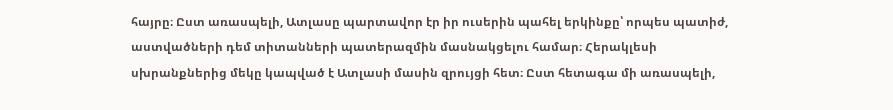հայրը։ Ըստ առասպելի, Ատլասը պարտավոր էր իր ուսերին պահել երկինքը՝ որպես պատիժ, աստվածների դեմ տիտանների պատերազմին մասնակցելու համար։ Հերակլեսի սխրանքներից մեկը կապված է Ատլասի մասին զրույցի հետ։ Ըստ հետագա մի առասպելի,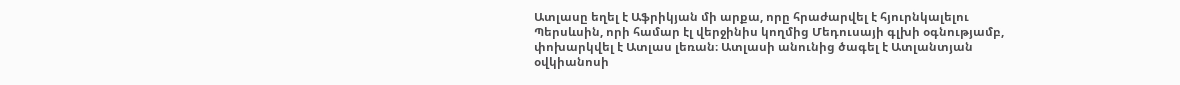Ատլասը եղել է Աֆրիկյան մի արքա, որը հրաժարվել է հյուրնկալելու Պերսևսին, որի համար էլ վերջինիս կողմից Մեդուսայի գլխի օգնությամբ, փոխարկվել է Ատլաս լեռան։ Ատլասի անունից ծագել է Ատլանտյան օվկիանոսի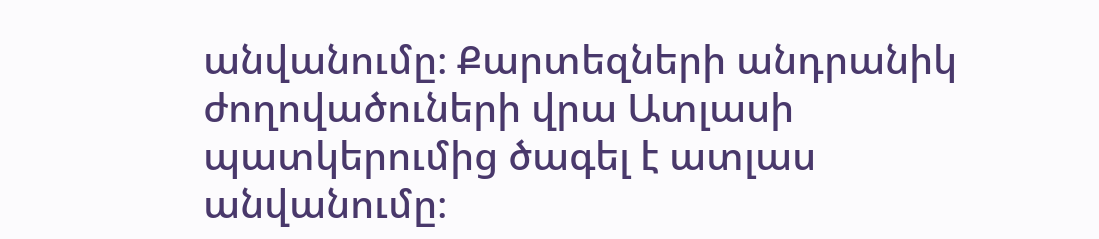անվանումը։ Քարտեզների անդրանիկ ժողովածուների վրա Ատլասի պատկերումից ծագել է ատլաս անվանումը։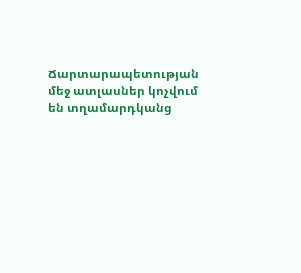Ճարտարապետության մեջ ատլասներ կոչվում են տղամարդկանց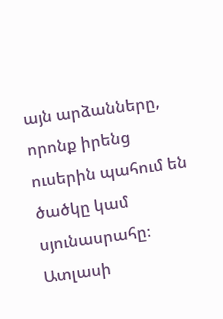այն արձանները, որոնք իրենց ուսերին պահում են ծածկը կամ սյունասրահը։ Ատլասի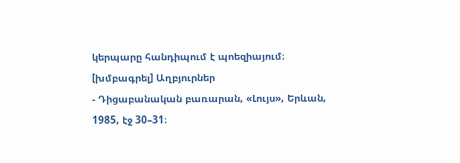կերպարը հանդիպում է պոեզիայում։
[խմբագրել] Աղբյուրներ
- Դիցաբանական բառարան, «Լույս», Երևան, 1985, էջ 30–31։